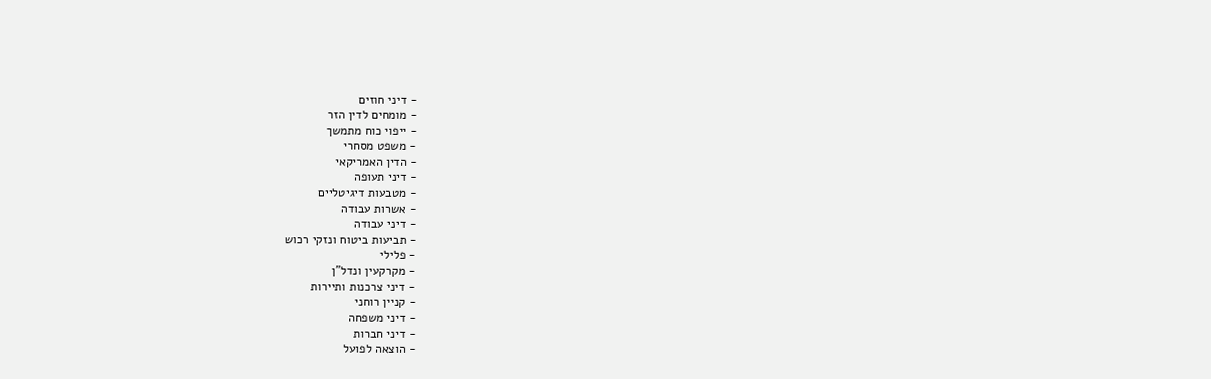- דיני חוזים
- מומחים לדין הזר
- ייפוי כוח מתמשך
- משפט מסחרי
- הדין האמריקאי
- דיני תעופה
- מטבעות דיגיטליים
- אשרות עבודה
- דיני עבודה
- תביעות ביטוח ונזקי רכוש
- פלילי
- מקרקעין ונדל"ן
- דיני צרכנות ותיירות
- קניין רוחני
- דיני משפחה
- דיני חברות
- הוצאה לפועל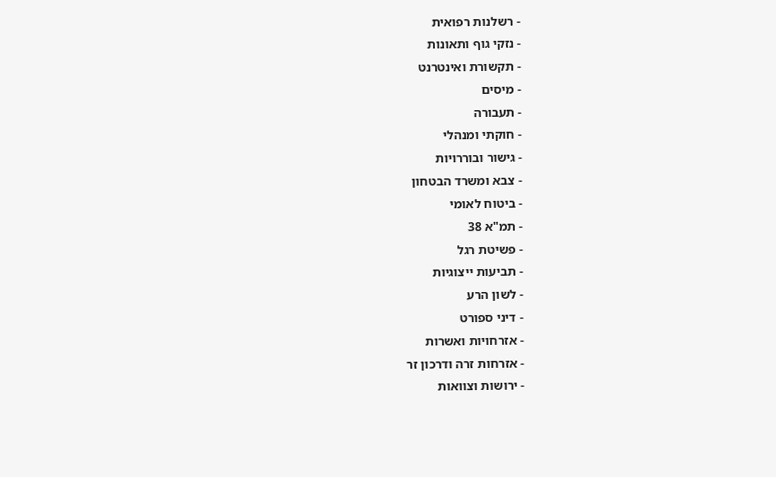- רשלנות רפואית
- נזקי גוף ותאונות
- תקשורת ואינטרנט
- מיסים
- תעבורה
- חוקתי ומנהלי
- גישור ובוררויות
- צבא ומשרד הבטחון
- ביטוח לאומי
- תמ"א 38
- פשיטת רגל
- תביעות ייצוגיות
- לשון הרע
- דיני ספורט
- אזרחויות ואשרות
- אזרחות זרה ודרכון זר
- ירושות וצוואות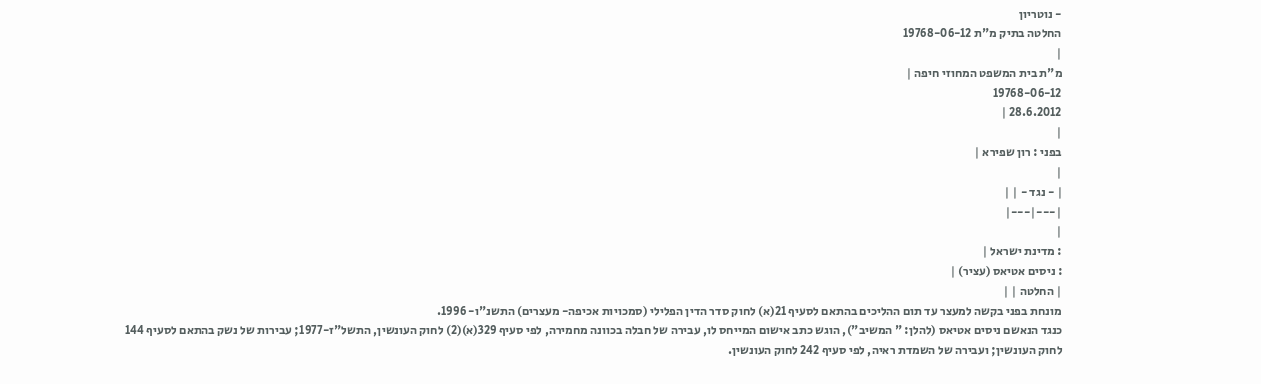- נוטריון
החלטה בתיק מ"ת 19768-06-12
|
מ"ת בית המשפט המחוזי חיפה |
19768-06-12
28.6.2012 |
|
בפני : רון שפירא |
|
| - נגד - | |
|---|---|
|
: מדינת ישראל |
: ניסים אטיאס (עציר) |
| החלטה | |
מונחת בפני בקשה למעצר עד תום ההליכים בהתאם לסעיף 21(א) לחוק סדר הדין הפלילי (סמכויות אכיפה- מעצרים) התשנ"ו- 1996.
כנגד הנאשם ניסים אטיאס (להלן: " המשיב"), הוגש כתב אישום המייחס לו, עבירה של חבלה בכוונה מחמירה, לפי סעיף 329(א)(2) לחוק העונשין, התשל"ז-1977; עבירות של נשק בהתאם לסעיף 144 לחוק העונשין; ועבירה של השמדת ראיה, לפי סעיף 242 לחוק העונשין.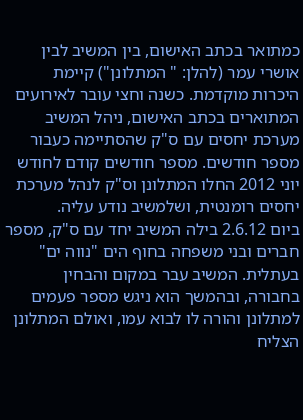כמתואר בכתב האישום, בין המשיב לבין אושרי עמר (להלן: " המתלונן") קיימת היכרות מוקדמת. כשנה וחצי עובר לאירועים המתוארים בכתב האישום, ניהל המשיב מערכת יחסים עם ס"ק שהסתיימה כעבור מספר חודשים. מספר חודשים קודם לחודש יוני 2012 החלו המתלונן וס"ק לנהל מערכת יחסים רומנטית, ושלמשיב נודע עליה.
ביום 2.6.12 בילה המשיב יחד עם ס"ק, מספר חברים ובני משפחה בחוף הים "נווה ים" בעתלית. המשיב עבר במקום והבחין בחבורה, ובהמשך הוא ניגש מספר פעמים למתלונן והורה לו לבוא עמו, ואולם המתלונן הצליח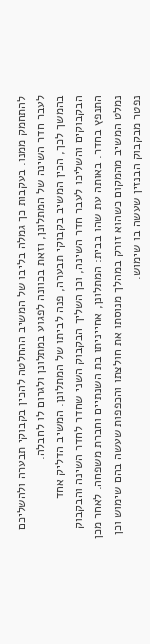להתחמק ממנו. בעקבות כך גמלה בליבו של המשיב ההחלטה להכין בקבוקי תבערה ולהשליכם לעבר חדר השינה של המתלונן, וזאת בכוונה לפגוע במתלונן ולגרום לו לחבלה.
בהמשך לכך, הכין המשיב בקבוקי תבערה, פנה לביתו של המתלונן. המשיב הדליק אחד הבקבוקים והשליכו לעבר חדר השינה, וכן השליך הבקבוק השני שחדר לחדר השינה והבקבוק התנפץ בחדר. באותה עת שהו בבית: המתלונן, אחייניתו בת השנתיים וחברת משפחה. לאחר מכן נמלט המשיב מהמקום כשהוא זורק במהלך מנוסתו את חולצתו והכפפות שעשה בהם שימוש וכן נפטר מבקבוק הבנזין שעשה בו שימוש.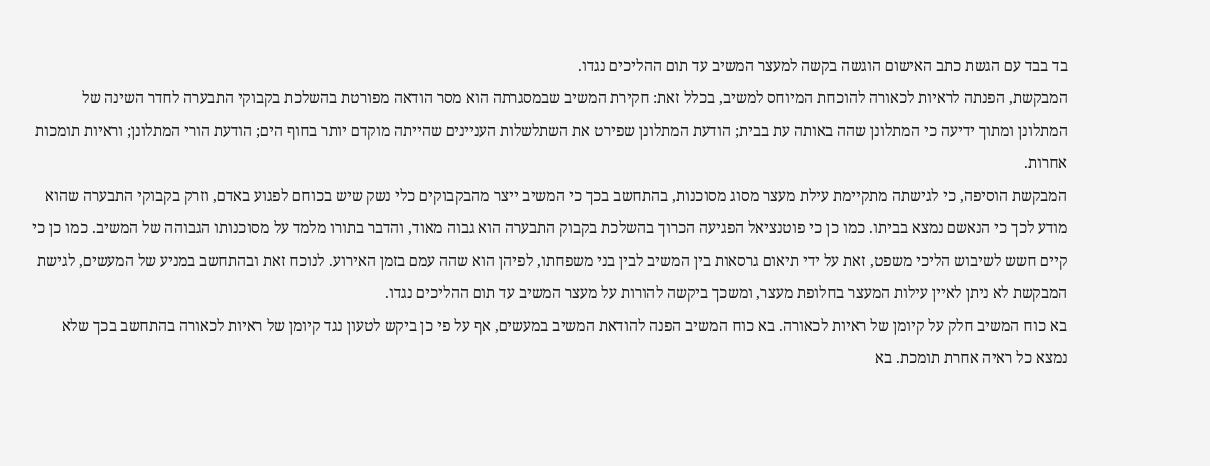בד בבד עם הגשת כתב האישום הוגשה בקשה למעצר המשיב עד תום ההליכים נגדו.
המבקשת, הפנתה לראיות לכאורה להוכחת המיוחס למשיב, בכלל זאת: חקירת המשיב שבמסגרתה הוא מסר הודאה מפורטת בהשלכת בקבוקי התבערה לחדר השינה של המתלונן ומתוך ידיעה כי המתלונן שהה באותה עת בבית; הודעת המתלונן שפירט את השתלשלות העניינים שהייתה מוקדם יותר בחוף הים; הודעת הורי המתלונן; וראיות תומכות אחרות.
המבקשת הוסיפה, כי לגישתה מתקיימת עילת מעצר מסוג מסוכנות, בהתחשב בכך כי המשיב ייצר מהבקבוקים כלי נשק שיש בכוחם לפגוע באדם, וזרק בקבוקי התבערה שהוא מודע לכך כי הנאשם נמצא בביתו. כמו כן כי פוטנציאל הפגיעה הכרוך בהשלכת בקבוק התבערה הוא גבוה מאוד, והדבר בתורו מלמד על מסוכנותו הגבוהה של המשיב. כמו כן כי קיים חשש לשיבוש הליכי משפט, זאת על ידי תיאום גרסאות בין המשיב לבין בני משפחתו, לפיהן הוא שהה עמם בזמן האירוע. לנוכח זאת ובהתחשב במניע של המעשים, לגישת המבקשת לא ניתן לאיין עילות המעצר בחלופת מעצר, ומשכך ביקשה להורות על מעצר המשיב עד תום ההליכים נגדו.
בא כוח המשיב חלק על קיומן של ראיות לכאורה. בא כוח המשיב הפנה להודאת המשיב במעשים, אף על פי כן ביקש לטעון נגד קיומן של ראיות לכאורה בהתחשב בכך שלא נמצא כל ראיה אחרת תומכת. בא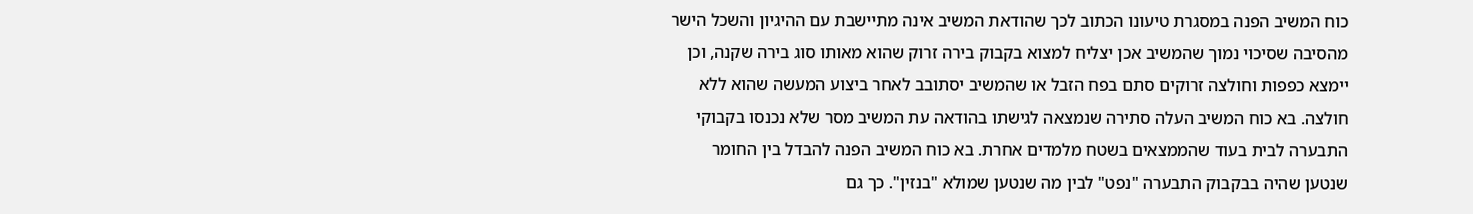כוח המשיב הפנה במסגרת טיעונו הכתוב לכך שהודאת המשיב אינה מתיישבת עם ההיגיון והשכל הישר מהסיבה שסיכוי נמוך שהמשיב אכן יצליח למצוא בקבוק בירה זרוק שהוא מאותו סוג בירה שקנה, וכן יימצא כפפות וחולצה זרוקים סתם בפח הזבל או שהמשיב יסתובב לאחר ביצוע המעשה שהוא ללא חולצה. בא כוח המשיב העלה סתירה שנמצאה לגישתו בהודאה עת המשיב מסר שלא נכנסו בקבוקי התבערה לבית בעוד שהממצאים בשטח מלמדים אחרת. בא כוח המשיב הפנה להבדל בין החומר שנטען שהיה בבקבוק התבערה "נפט" לבין מה שנטען שמולא "בנזין". כך גם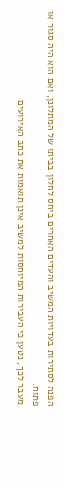הפנה לסתירות בעדויות המשיב והעדים האחרים ביחס לחלון בביתו של המתלונן, ואם הוא היה סגור או פתוח.
מעבר לכך, נטען כי העבירות המיוחסות למשיב אינן תואמות את כתב האירועים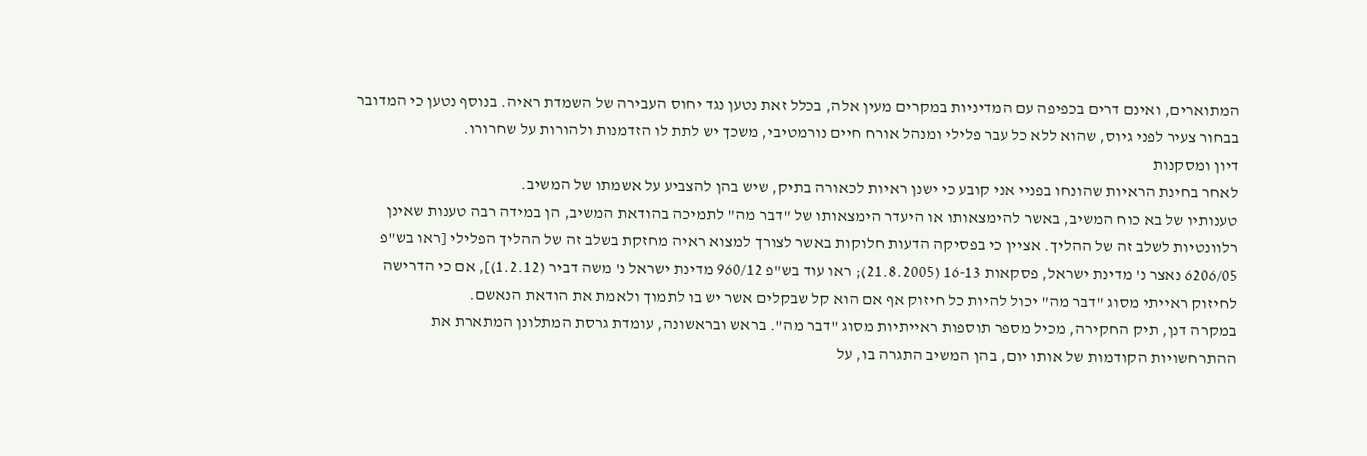המתוארים, ואינם דרים בכפיפה עם המדיניות במקרים מעין אלה, בכלל זאת נטען נגד יחוס העבירה של השמדת ראיה. בנוסף נטען כי המדובר בבחור צעיר לפני גיוס, שהוא ללא כל עבר פלילי ומנהל אורח חיים נורמטיבי, משכך יש לתת לו הזדמנות ולהורות על שחרורו.
דיון ומסקנות
לאחר בחינת הראיות שהונחו בפניי אני קובע כי ישנן ראיות לכאורה בתיק, שיש בהן להצביע על אשמתו של המשיב.
טענותיו של בא כוח המשיב, באשר להימצאותו או היעדר הימצאותו של "דבר מה" לתמיכה בהודאת המשיב, הן במידה רבה טענות שאינן רלוונטיות לשלב זה של ההליך. אציין כי בפסיקה הדעות חלוקות באשר לצורך למצוא ראיה מחזקת בשלב זה של ההליך הפלילי [ראו בש"פ 6206/05 נאצר נ' מדינת ישראל, פסקאות 16-13 (21.8.2005); ראו עוד בש"פ 960/12 מדינת ישראל נ' משה דביר (1.2.12)], אם כי הדרישה לחיזוק ראייתי מסוג "דבר מה" יכול להיות כל חיזוק אף אם הוא קל שבקלים אשר יש בו לתמוך ולאמת את הודאת הנאשם.
במקרה דנן, תיק החקירה, מכיל מספר תוספות ראייתיות מסוג "דבר מה". בראש ובראשונה, עומדת גרסת המתלונן המתארת את ההתרחשויות הקודמות של אותו יום, בהן המשיב התגרה בו, על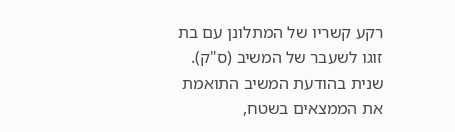רקע קשריו של המתלונן עם בת זוגו לשעבר של המשיב (ס"ק). שנית בהודעת המשיב התואמת את הממצאים בשטח,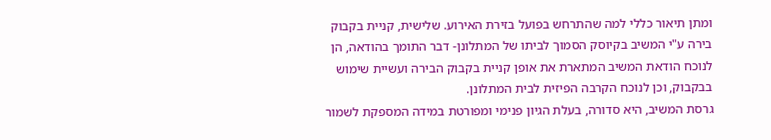ומתן תיאור כללי למה שהתרחש בפועל בזירת האירוע. שלישית, קניית בקבוק בירה ע"י המשיב בקיוסק הסמוך לביתו של המתלונן- דבר התומך בהודאה, הן לנוכח הודאת המשיב המתארת את אופן קניית בקבוק הבירה ועשיית שימוש בבקבוק, וכן לנוכח הקרבה הפיזית לבית המתלונן.
גרסת המשיב, היא סדורה, בעלת הגיון פנימי ומפורטת במידה המספקת לשמור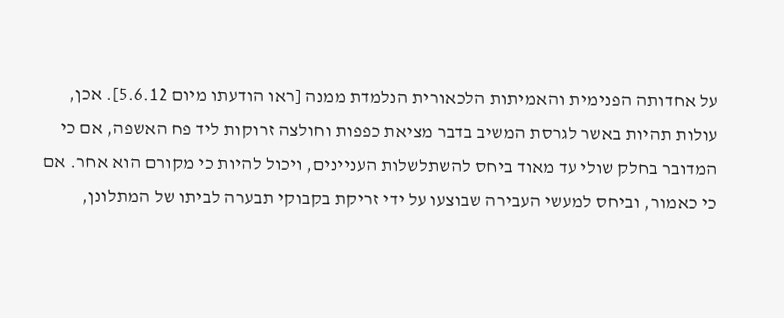על אחדותה הפנימית והאמיתות הלכאורית הנלמדת ממנה [ראו הודעתו מיום 5.6.12]. אכן, עולות תהיות באשר לגרסת המשיב בדבר מציאת כפפות וחולצה זרוקות ליד פח האשפה, אם כי המדובר בחלק שולי עד מאוד ביחס להשתלשלות העניינים, ויכול להיות כי מקורם הוא אחר. אם כי כאמור, וביחס למעשי העבירה שבוצעו על ידי זריקת בקבוקי תבערה לביתו של המתלונן,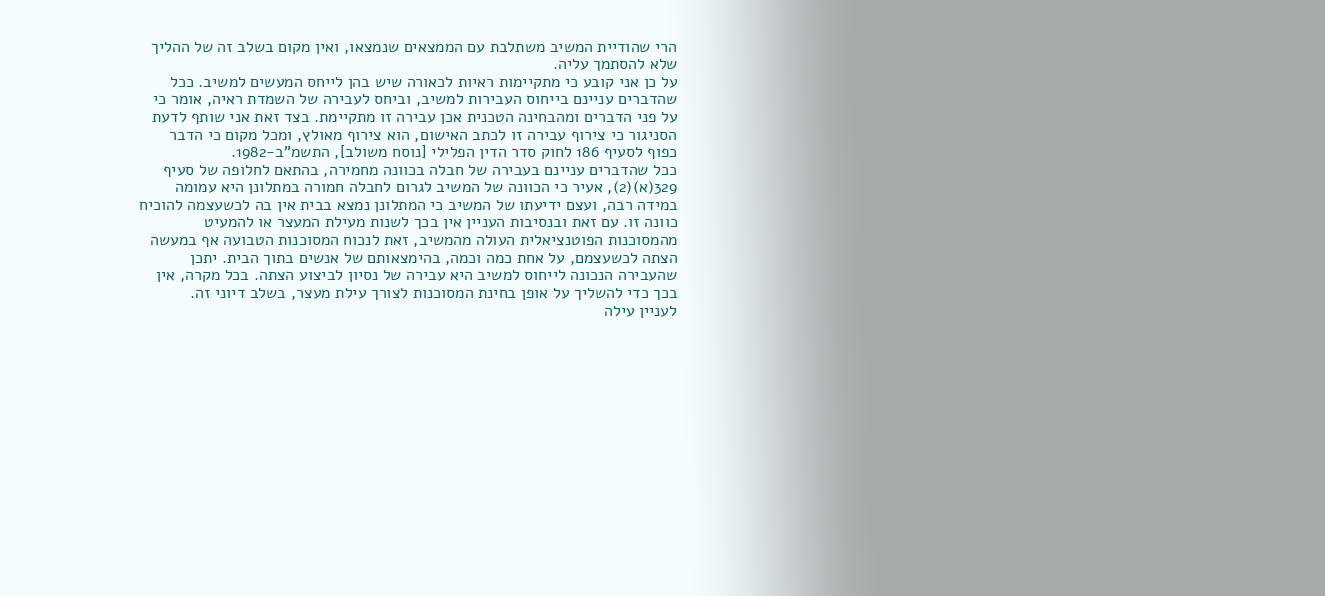הרי שהודיית המשיב משתלבת עם הממצאים שנמצאו, ואין מקום בשלב זה של ההליך שלא להסתמך עליה.
על כן אני קובע כי מתקיימות ראיות לכאורה שיש בהן לייחס המעשים למשיב. ככל שהדברים עניינם בייחוס העבירות למשיב, וביחס לעבירה של השמדת ראיה, אומר כי על פני הדברים ומהבחינה הטכנית אכן עבירה זו מתקיימת. בצד זאת אני שותף לדעת הסניגור כי צירוף עבירה זו לכתב האישום, הוא צירוף מאולץ, ומכל מקום כי הדבר כפוף לסעיף 186 לחוק סדר הדין הפלילי [נוסח משולב], התשמ"ב-1982.
ככל שהדברים עניינם בעבירה של חבלה בכוונה מחמירה, בהתאם לחלופה של סעיף 329(א)(2), אעיר כי הכוונה של המשיב לגרום לחבלה חמורה במתלונן היא עמומה במידה רבה, ועצם ידיעתו של המשיב כי המתלונן נמצא בבית אין בה לכשעצמה להוכיח כוונה זו. עם זאת ובנסיבות העניין אין בכך לשנות מעילת המעצר או להמעיט מהמסוכנות הפוטנציאלית העולה מהמשיב, זאת לנכוח המסוכנות הטבועה אף במעשה הצתה לכשעצמם, על אחת כמה וכמה, בהימצאותם של אנשים בתוך הבית. יתכן שהעבירה הנכונה לייחוס למשיב היא עבירה של נסיון לביצוע הצתה. בכל מקרה, אין בכך כדי להשליך על אופן בחינת המסוכנות לצורך עילת מעצר, בשלב דיוני זה.
לעניין עילה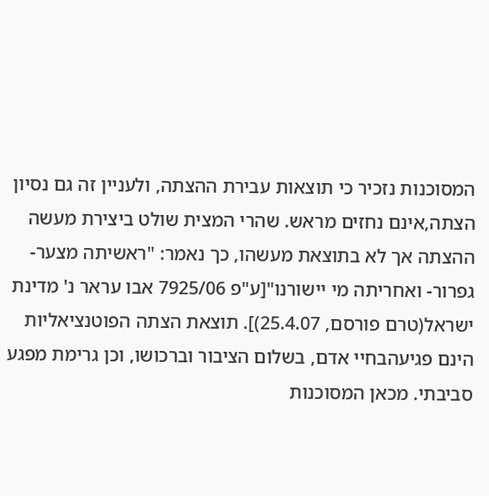המסוכנות נזכיר כי תוצאות עבירת ההצתה, ולעניין זה גם נסיון הצתה,אינם נחזים מראש. שהרי המצית שולט ביצירת מעשה ההצתה אך לא בתוצאת מעשהו, כך נאמר: "ראשיתה מצער- גפרור- ואחריתה מי יישורנו"[ע"פ 7925/06 אבו עראר נ' מדינת ישראל(טרם פורסם, 25.4.07)]. תוצאת הצתה הפוטנציאליות הינם פגיעהבחיי אדם, בשלום הציבור וברכושו, וכן גרימת מפגע סביבתי. מכאן המסוכנות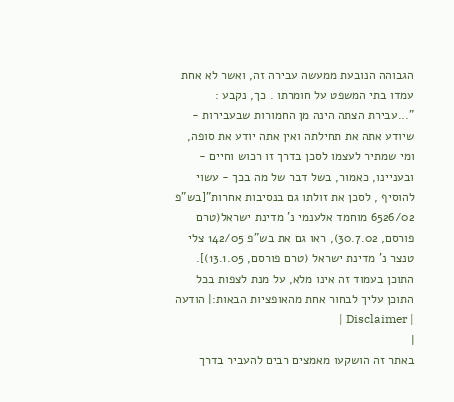הגבוהה הנובעת ממעשה עבירה זה, ואשר לא אחת עמדו בתי המשפט על חומרתו . כך, נקבע :
"...עבירת הצתה הינה מן החמורות שבעבירות - שיודע אתה את תחילתה ואין אתה יודע את סופה, ומי שמתיר לעצמו לסכן בדרך זו רכוש וחיים - ובעניינו, כאמור, בשל דבר של מה בכך - עשוי להוסיף , לסכן את זולתו גם בנסיבות אחרות"[בש"פ 6526/02 מוחמד אלענמי נ' מדינת ישראל(טרם פורסם, 30.7.02), ראו גם את בש"פ 142/05 צלי טנצר נ' מדינת ישראל (טרם פורסם, 13.1.05)].
התוכן בעמוד זה אינו מלא, על מנת לצפות בכל התוכן עליך לבחור אחת מהאופציות הבאות:| הודעה | Disclaimer |
|
באתר זה הושקעו מאמצים רבים להעביר בדרך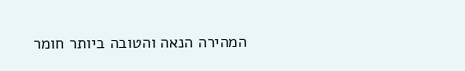המהירה הנאה והטובה ביותר חומר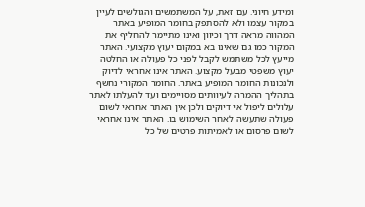ומידע חיוני. עם זאת, על המשתמשים והגולשים לעיין במקור עצמו ולא להסתפק בחומר המופיע באתר המהווה מראה דרך וכיוון ואינו מתיימר להחליף את המקור כמו גם שאינו בא במקום יעוץ מקצועי. האתר מייעץ לכל משתמש לקבל לפני כל פעולה או החלטה יעוץ משפטי מבעל מקצוע. האתר אינו אחראי לדיוק ולנכונות החומר המופיע באתר. החומר המקורי נחשף בתהליך ההמרה לעיוותים מסויימים ועד להעלתו לאתר עלולים ליפול אי דיוקים ולכן אין האתר אחראי לשום פעולה שתעשה לאחר השימוש בו. האתר אינו אחראי לשום פרסום או לאמיתות פרטים של כל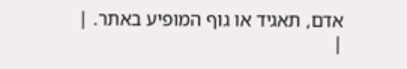אדם, תאגיד או גוף המופיע באתר. |
|